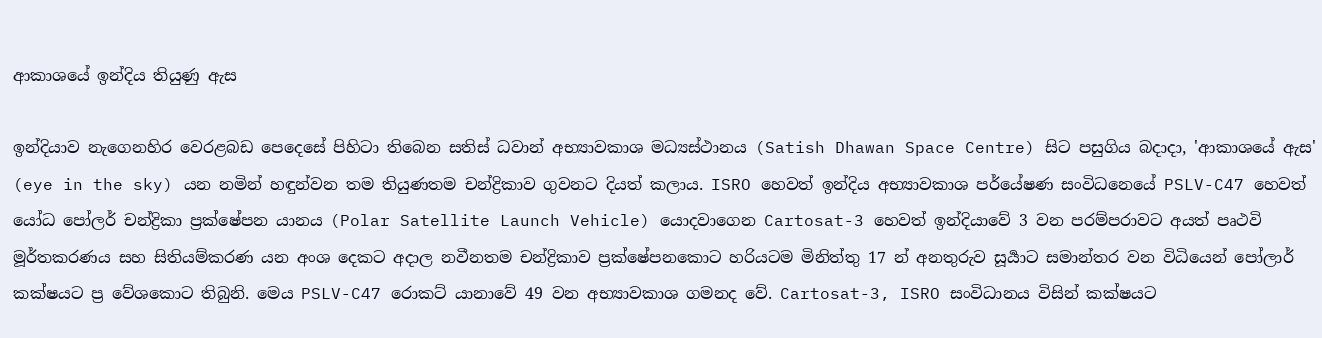ආකාශයේ ඉන්දිය තියුණු ඇස

ඉන්දියාව නැගෙනහිර වෙරළබඩ පෙදෙසේ පිහිටා තිබෙන සතිස් ධවාන් අභ්‍යාවකාශ මධ්‍යස්ථානය (Satish Dhawan Space Centre) සිට පසුගිය බදාදා, 'ආකාශයේ ඇස' (eye in the sky) යන නමින් හඳුන්වන තම තියුණතම චන්ද්‍රිකාව ගුවනට දියත් කලාය. ISRO හෙවත් ඉන්දිය අභ්‍යාවකාශ පර්යේෂණ සංවිධනෙයේ PSLV-C47 හෙවත් යෝධ පෝලර් චන්ද්‍රිකා ප්‍රක්ෂේපන යානය (Polar Satellite Launch Vehicle) යොදවාගෙන Cartosat-3 හෙවත් ඉන්දියාවේ 3 වන පරම්පරාවට අයත් පෘථවි මූර්තකරණය සහ සිතියම්කරණ යන අංශ දෙකට අදාල නවීනතම චන්ද්‍රිකාව ප්‍රක්ෂේපනකොට හරියටම මිනිත්තු 17 න් අනතුරුව සූර්‍යාට සමාන්තර වන විධියෙන් පෝලාර් කක්ෂයට ප්‍ර වේශකොට තිබුනි. මෙය PSLV-C47 රොකට් යානාවේ 49 වන අභ්‍යාවකාශ ගමනද වේ. Cartosat-3, ISRO සංවිධානය විසින් කක්ෂයට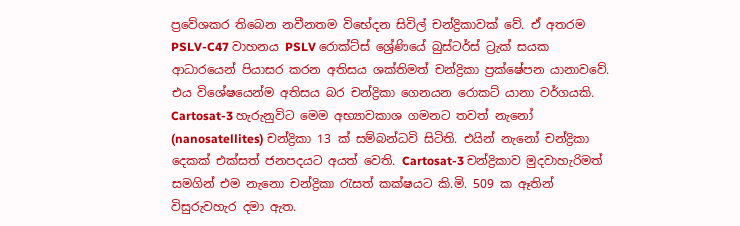ප්‍රවේශකර තිබෙන නවීනතම විභේදන සිවිල් චන්ද්‍රිකාවක් වේ. ඒ අතරම PSLV-C47 වාහනය PSLV රොක්ට්ස් ශ්‍රේණියේ බුස්ටර්ස් ට්‍රැක් සයක ආධාරයෙන් පියාසර කරන අතිසය ශක්තිමත් චන්ද්‍රිකා ප්‍රක්ෂේපන යානාවවේ. එය විශේෂයෙන්ම අතිසය බර චන්ද්‍රිකා ගෙනයන රොකට් යානා වර්ගයකි. Cartosat-3 හැරුනුවිට මෙම අභ්‍යාවකාශ ගමනට තවත් නැනෝ (nanosatellites) චන්ද්‍රිකා 13 ක් සම්බන්ධවි සිටිති. එයින් නැනෝ චන්ද්‍රිකා දෙකක් එක්සත් ජනපදයට අයත් වෙති. Cartosat-3 චන්ද්‍රිකාව මුදවාහැරිමත් සමගින් එම නැනො චන්ද්‍රිකා රැසත් කක්ෂයට කි.මි. 509 ක ඈතින් විසුරුවහැර දමා ඇත.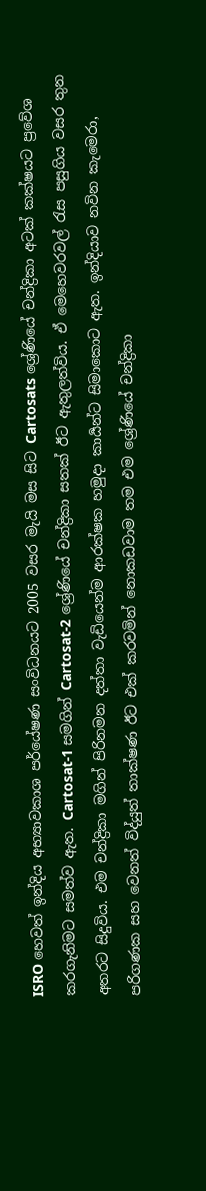ISRO හෙවත් ඉන්දිය අභ්‍යාවකාශ පර්යේෂණ සංවිධනයට 2005 වසර මැයි මස සිට Cartosats ශ්‍රේණියේ චන්ද්‍රිකා අටක් කක්ෂයට ප්‍රවේශ කරගැනිමට සමත්ව ඇත. Cartosat-1 සමගින් Cartosat-2 ශ්‍රේණියේ චන්ද්‍රිකා සතක් ඊට ඇතුලත්විය. ඒ මෙහෙවරවල් රැස පසුගිය වසර තුන අතරට සිදුවිය. එම චන්ද්‍රිකා මගින් පිරිනමන දත්තා වැඩියෙන්ම ආරක්ෂක හමුදා කාර්‍යන්ට සිමාකොට ඇත. ඉන්දියාව නවින කැමෙරා, පරිගණක සහ වෙනත් විද්යුත් තාක්ෂණ ඊට එක් කරවමින් නොකඩවාම තම එම ශ්‍රේණියේ චන්ද්‍රිකා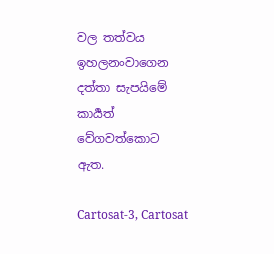වල තත්වය ඉහලනංවාගෙන දත්තා සැපයිමේ කාර්‍යත් වේගවත්කොට ඇත.

Cartosat-3, Cartosat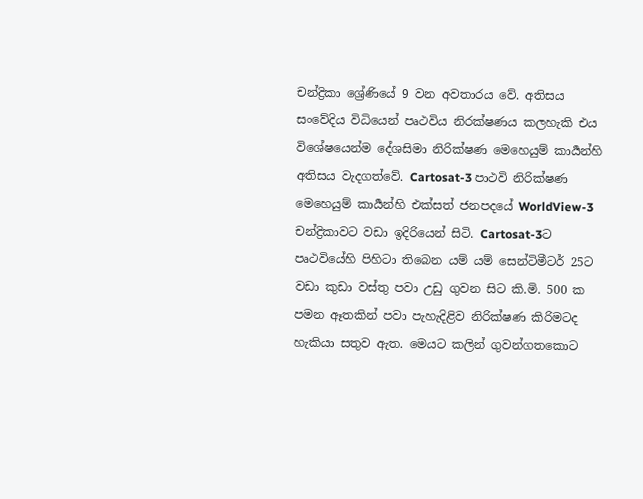චන්ද්‍රිකා ශ්‍රේණියේ 9 වන අවතාරය වේ. අතිසය සංවේදිය විධියෙන් පෘථවිය නිරක්ෂණය කලහැකි එය විශේෂයෙන්ම දේශසිමා නිරික්ෂණ මෙහෙයුම් කාර්‍යන්හි අතිසය වැදගත්වේ. Cartosat-3 පාථවි නිරික්ෂණ මෙහෙයුම් කාර්‍යන්හි එක්සත් ජනපදයේ WorldView-3 චන්ද්‍රිකාවට වඩා ඉදිරියෙන් සිටි. Cartosat-3ට පෘථවියේහි පිහිටා තිබෙන යම් යම් සෙන්ටිමීටර් 25ට වඩා කුඩා වස්තු පවා උඩු ගුවන සිට කි.මි. 500 ක පමන ඈතකින් පවා පැහැදිළිව නිරික්ෂණ කිරිමටද හැකියා සතුව ඇත. මෙයට කලින් ගුවන්ගතකොට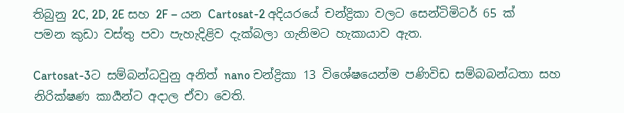තිබුනු 2C, 2D, 2E සහ 2F – යන Cartosat-2 අදියරයේ චන්ද්‍රිකා වලට සෙන්ටිමිටර් 65 ක් පමන කුඩා වස්තු පවා පැහැදිළිව දැක්බලා ගැනිමට හැකායාව ඇත.

Cartosat-3ට සම්බන්ධවුනු අනිත් nano චන්ද්‍රිකා 13 විශේෂයෙන්ම පණිවිඩ සම්බබන්ධතා සහ නිරික්ෂණ කාර්‍යන්ට අදාල ඒවා වෙති.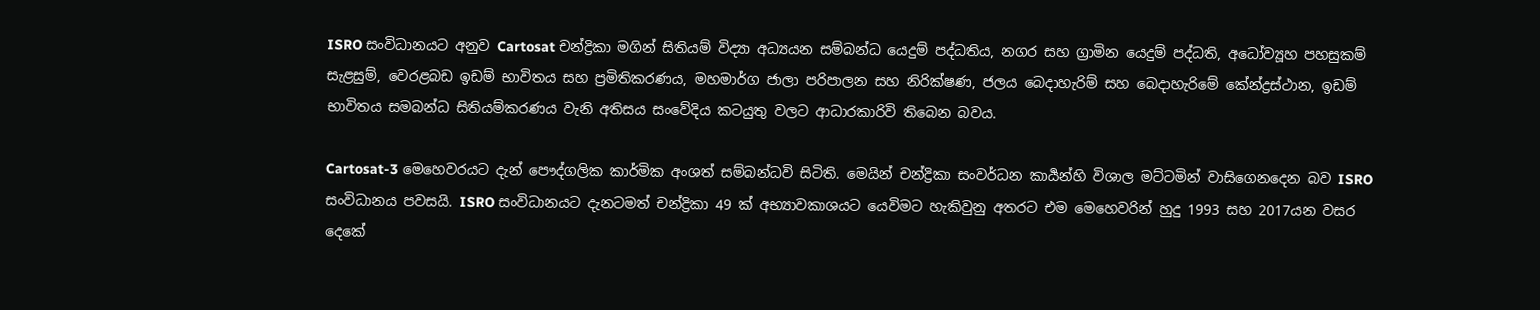ISRO සංවිධානයට අනුව Cartosat චන්ද්‍රිකා මගින් සිතියම් විද්‍යා අධ්‍යයන සම්බන්ධ යෙදුම් පද්ධතිය, නගර සහ ග්‍රාමින යෙදුම් පද්ධති, අධෝව්‍යූහ පහසුකම් සැළසුම්, වෙරළබඩ ඉඩම් භාවිතය සහ ප්‍රමිතිකරණය, මහමාර්ග ජාලා පරිපාලන සහ නිරික්ෂණ, ජලය බෙදාහැරිම් සහ බෙදාහැරිමේ කේන්ද්‍රස්ථාන, ඉඩම් භාවිතය සමබන්ධ සිතියම්කරණය වැනි අතිසය සංවේදිය කටයුතු වලට ආධාරකාරිවි තිබෙන බවය.

Cartosat-3 මෙහෙවරයට දැන් පෞද්ගලික කාර්මික අංශත් සම්බන්ධවි සිටිති. මෙයින් චන්ද්‍රිකා සංවර්ධන කාර්‍යන්හි විශාල මට්ටමින් වාසිගෙනදෙන බව ISRO සංවිධානය පවසයි. ISRO සංවිධානයට දැනටමත් චන්ද්‍රිකා 49 ක් අභ්‍යාවකාශයට යෙවිමට හැකිවුනු අතරට එම මෙහෙවරින් හුදු 1993 සහ 2017යන වසර දෙකේ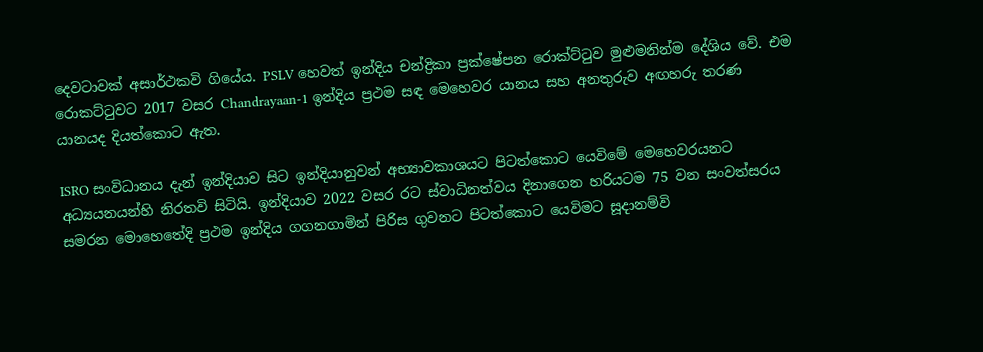දෙවටාවක් අසාර්ථකවි ගියේය. PSLV හෙවත් ඉන්දිය චන්ද්‍රිකා ප්‍රක්ෂේපන රොක්ට්ටුව මුළුමනින්ම දේශිය වේ. එම රොකට්ටුවට 2017 වසර Chandrayaan-1 ඉන්දිය ප්‍රථම සඳ මෙහෙවර යානය සහ අනතුරුව අඟහරු තරණ යානයද දියත්කොට ඇත.

ISRO සංවිධානය දැන් ඉන්දියාව සිට ඉන්දියානුවන් අභ්‍යාවකාශයට පිටත්කොට යෙවිමේ මෙහෙවරයනට අධ්‍යයනයන්හි නිරතවි සිටියි. ඉන්දියාව 2022 වසර රට ස්වාධිනත්වය දිනාගෙන හරියටම 75 වන සංවත්සරය සමරන මොහෙතේදි ප්‍රථම ඉන්දිය ගගනගාමින් පිරිස ගුවනට පිටත්කොට යෙවිමට සූදානම්වි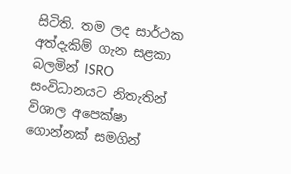සිටිති. තම ලද සාර්ථක අත්දැකිම් ගැන සළකා බලමින් ISRO සංවිධානයට නිතැතින් විශාල අපෙක්ෂා ගොන්නක් සමගින්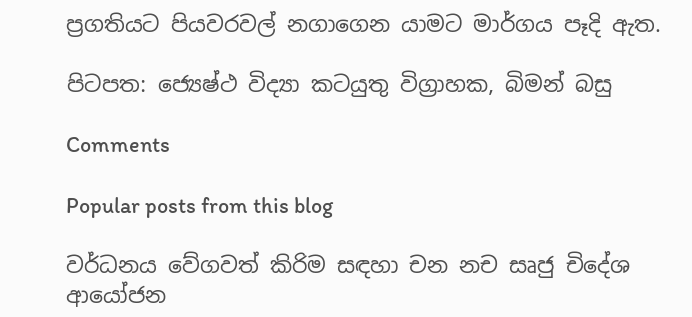ප්‍රගතියට පියවරවල් නගාගෙන යාමට මාර්ගය පෑදි ඇත.

පිටපත: ජ්‍යෙෂ්ථ විද්‍යා කටයුතු විග්‍රාහක, බිමන් බසු

Comments

Popular posts from this blog

වර්ධනය වේගවත් කිරිම සඳහා චන නච සෘජු චිදේශ ආයෝජන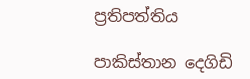ප්‍රතිපත්තිය

පාකිස්තාන දෙගිඩි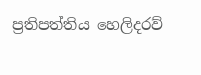ප්‍රතිපත්තිය හෙලිදරව්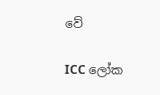වේ

ICC ලෝක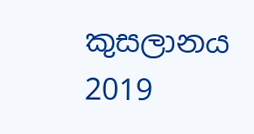කුසලානය 2019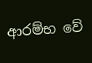ආරම්භ වේ